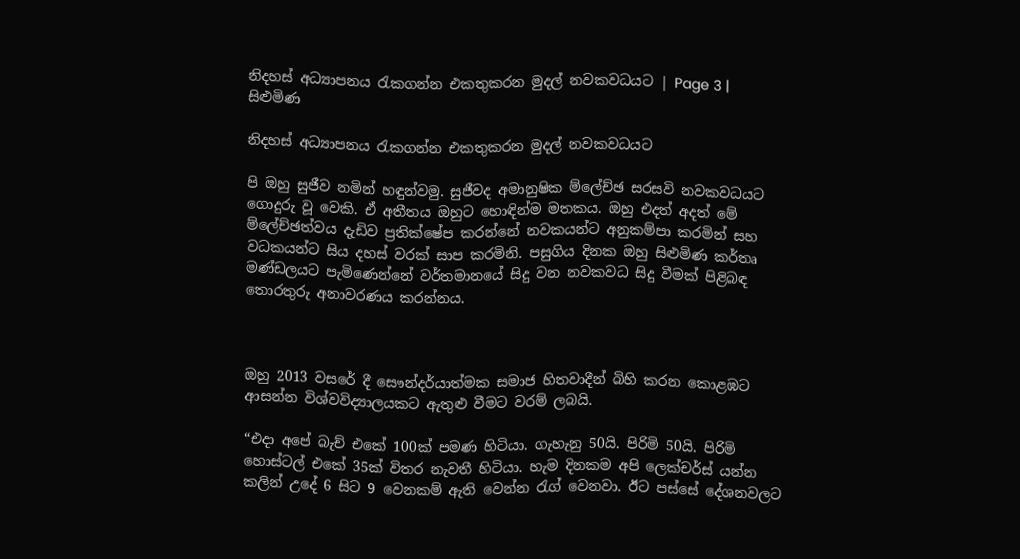නිදහස් අධ්‍යාපනය රැකගන්න එකතුකරන මුදල් නවකවධයට | Page 3 | සිළුමිණ

නිදහස් අධ්‍යාපනය රැකගන්න එකතුකරන මුදල් නවකවධයට

පි ඔහු සුජීව නමින් හඳුන්වමු. සුජීවද අමානුෂික ම්ලේච්ඡ සරසවි නවකවධයට ගොදුරු වූ වෙකි. ඒ අතීතය ඔහුට හොඳින්ම මතකය. ඔහු එදත් අදත් මේ ම්ලේච්ඡත්වය දැඩිව ප්‍රතික්ෂේප කරන්නේ නවකයන්ට අනුකම්පා කරමින් සහ වධකයන්ට සිය දහස් වරක් සාප කරමිනි. පසුගිය දිනක ඔහු සිළුමිණ කර්තෘ මණ්ඩලයට පැමිණෙන්නේ වර්තමානයේ සිදු වන නවකවධ සිදු වීමක් පිළිබඳ තොරතුරු අනාවරණය කරන්නය.



ඔහු 2013 වසරේ දී සෞන්දර්යාත්මක සමාජ හිතවාදීන් බිහි කරන කොළඹට ආසන්න විශ්වවිද්‍යාලයකට ඇතුළු වීමට වරම් ලබයි.

“එදා අපේ බැච් එකේ 100ක් පමණ හිටියා. ගැහැනු 50යි. පිරිමි 50යි. පිරිමි හොස්ටල් එකේ 35ක් විතර නැවතී හිටියා. හැම දිනකම අපි ලෙක්චර්ස් යන්න කලින් උදේ 6 සිට 9 වෙනකම් ඇති වෙන්න රැග් වෙනවා. ඊට පස්සේ දේශනවලට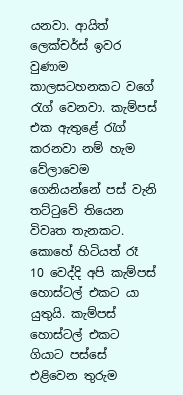යනවා. ආයිත් ලෙක්චර්ස් ඉවර වුණාම කාලසටහනකට වගේ රැග් වෙනවා. කැම්පස් එක ඇතුළේ රැග් කරනවා නම් හැම වේලාවෙම ගෙනියන්නේ පස් වැනි තට්ටුවේ තියෙන විවෘත තැනකට. කොහේ හිටියත් රෑ 10 වෙද්දි අපි කැම්පස් හොස්ටල් එකට යා යුතුයි. කැම්පස් හොස්ටල් එකට ගියාට පස්සේ එළිවෙන තුරුම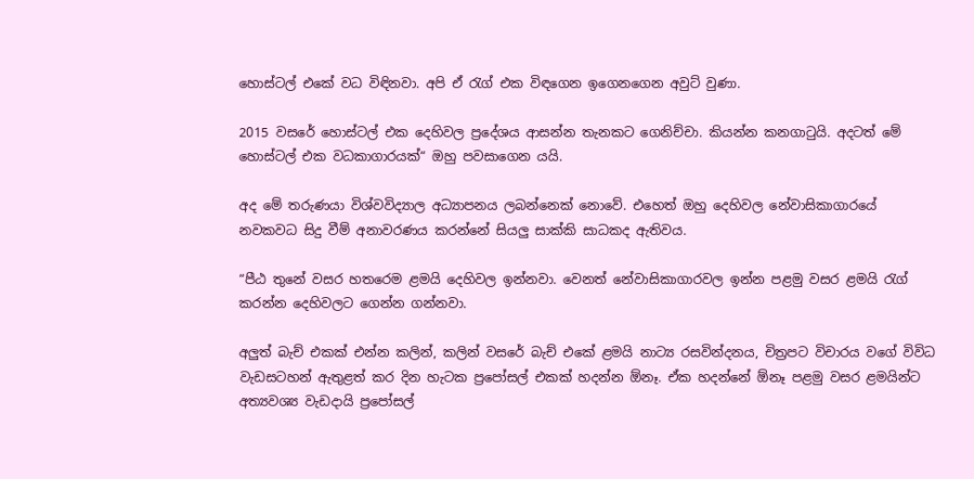හොස්ටල් එකේ වධ විඳිනවා. අපි ඒ රැග් එක විඳගෙන ඉගෙනගෙන අවුට් වුණා.

2015 වසරේ හොස්ටල් එක දෙහිවල ප්‍රදේශය ආසන්න තැනකට ගෙනිච්චා. කියන්න කනගාටුයි. අදටත් මේ හොස්ටල් එක වධකාගාරයක්“ ඔහු පවසාගෙන යයි.

අද මේ තරුණයා විශ්වවිද්‍යාල අධ්‍යාපනය ලබන්නෙක් නොවේ. එහෙත් ඔහු දෙහිවල නේවාසිකාගාරයේ නවකවධ සිදු වීම් අනාවරණය කරන්නේ සියලු සාක්කි සාධකද ඇතිවය.

“පීඨ තුනේ වසර හතරෙම ළමයි දෙහිවල ඉන්නවා. වෙනත් නේවාසිකාගාරවල ඉන්න පළමු වසර ළමයි රැග් කරන්න දෙහිවලට ගෙන්න ගන්නවා.

අලුත් බැච් එකක් එන්න කලින්, කලින් වසරේ බැච් එකේ ළමයි නාට්‍ය රසවින්දනය, චිත්‍රපට විචාරය වගේ විවිධ වැඩසටහන් ඇතුළත් කර දින හැටක ප්‍රපෝසල් එකක් හදන්න ඕනෑ. ඒක හදන්නේ ඕනෑ පළමු වසර ළමයින්ට අත්‍යවශ්‍ය වැඩදායි ප්‍රපෝසල්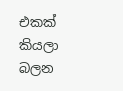එකක් කියලා බලන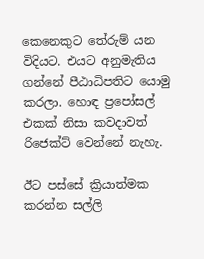කෙනෙකුට තේරුම් යන විදියට. එයට අනුමැතිය ගන්නේ පීඨාධිපතිට යොමු කරලා. හොඳ ප්‍රපෝසල් එකක් නිසා කවදාවත් රිජෙක්ට් වෙන්නේ නැහැ.

ඊට පස්සේ ක්‍රියාත්මක කරන්න සල්ලි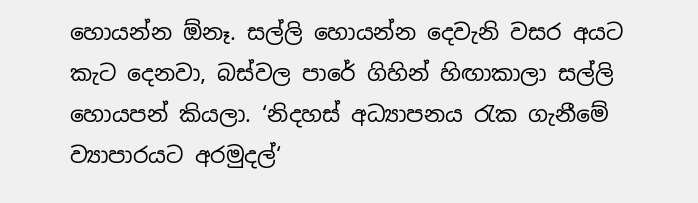හොයන්න ඕනෑ. සල්ලි හොයන්න දෙවැනි වසර අයට කැට දෙනවා, බස්වල පාරේ ගිහින් හිඟාකාලා සල්ලි හොයපන් කියලා. ‘නිදහස් අධ්‍යාපනය රැක ගැනීමේ ව්‍යාපාරයට අරමුදල්‘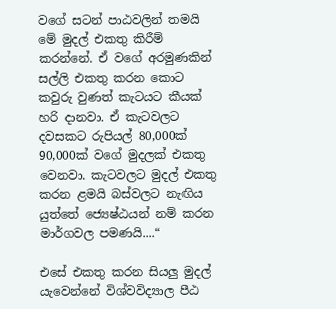වගේ සටන් පාඨවලින් තමයි මේ මුදල් එකතු කිරීම් කරන්නේ. ඒ වගේ අරමුණකින් සල්ලි එකතු කරන කොට කවුරු වුණත් කැටයට කීයක් හරි දානවා. ඒ කැටවලට දවසකට රුපියල් 80,000ක් 90,000ක් වගේ මුදලක් එකතු වෙනවා. කැටවලට මුදල් එකතු කරන ළමයි බස්වලට නැඟිය යුත්තේ ජ්‍යෙෂ්ඨයන් නම් කරන මාර්ගවල පමණයි....“

එසේ එකතු කරන සියලු මුදල් යැවෙන්නේ විශ්වවිද්‍යාල පීඨ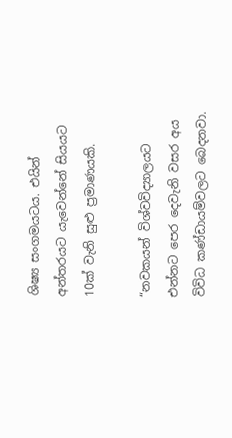ශිෂ්‍ය සංගමයටය. එයින් අන්තරයට යැවෙන්නේ සියයට 10ක් වැනි සුළු ප්‍රමාණයකි.

“නවකයන් විශ්වවිද්‍යාලයට එන්නට පෙර දෙවැනි වසර අය විවිධ කණ්ඩායම්වලට බෙදනවා.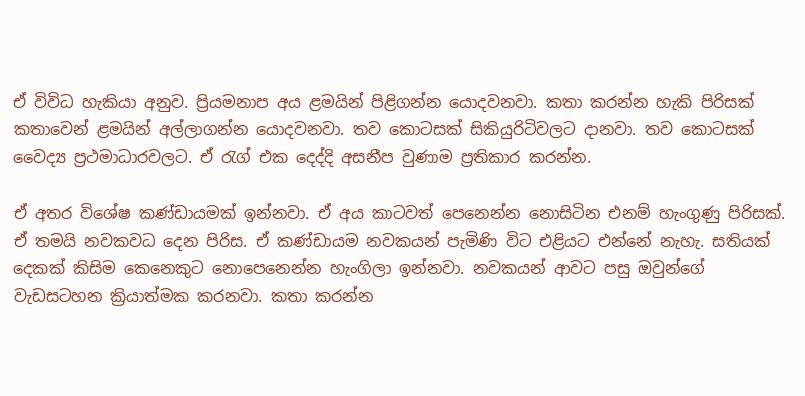ඒ විවිධ හැකියා අනුව. ප්‍රියමනාප අය ළමයින් පිළිගන්න යොදවනවා. කතා කරන්න හැකි පිරිසක් කතාවෙන් ළමයින් අල්ලාගන්න යොදවනවා. තව කොටසක් සිකියුරිටිවලට දානවා. තව කොටසක් වෛද්‍ය ප්‍රථමාධාරවලට. ඒ රැග් එක දෙද්දි අසනීප වුණාම ප්‍රතිකාර කරන්න.

ඒ අතර විශේෂ කණ්ඩායමක් ඉන්නවා. ඒ අය කාටවත් පෙනෙන්න නොසිටින එනම් හැංගුණු පිරිසක්. ඒ තමයි නවකවධ දෙන පිරිස. ඒ කණ්ඩායම නවකයන් පැමිණි විට එළියට එන්නේ නැහැ. සතියක් දෙකක් කිසිම කෙනෙකුට නොපෙනෙන්න හැංගිලා ඉන්නවා. නවකයන් ආවට පසු ඔවුන්ගේ වැඩසටහන ක්‍රියාත්මක කරනවා. කතා කරන්න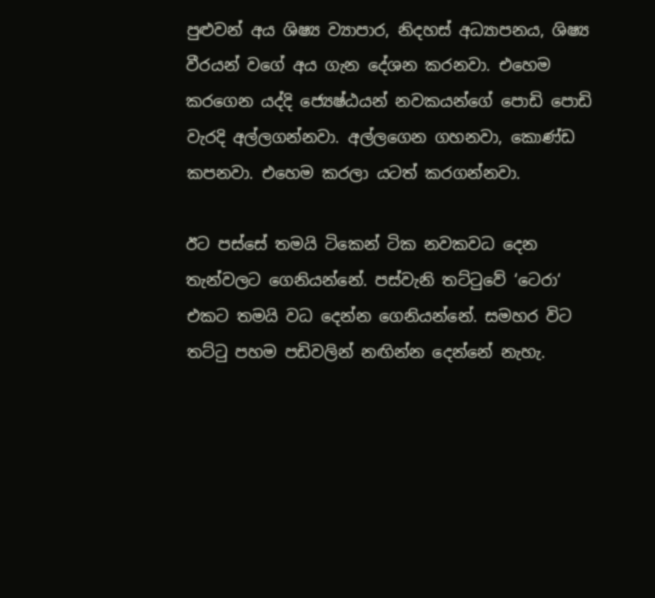පුළුවන් අය ශිෂ්‍ය ව්‍යාපාර, නිදහස් අධ්‍යාපනය, ශිෂ්‍ය වීරයන් වගේ අය ගැන දේශන කරනවා. එහෙම කරගෙන යද්දි ජ්‍යෙෂ්ඨයන් නවකයන්ගේ පොඩි පොඩි වැරදි අල්ලගන්නවා. අල්ලගෙන ගහනවා, කොණ්ඩ කපනවා. එහෙම කරලා යටත් කරගන්නවා.

ඊට පස්සේ තමයි ටිකෙන් ටික නවකවධ දෙන තැන්වලට ගෙනියන්නේ. පස්වැනි තට්ටුවේ ‘ටෙරා‘ එකට තමයි වධ දෙන්න ගෙනියන්නේ. සමහර විට තට්ටු පහම පඩිවලින් නඟින්න දෙන්නේ නැහැ.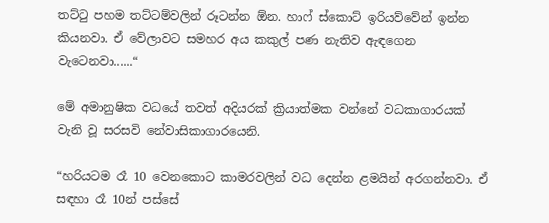තට්ටු පහම තට්ටම්වලින් රූටන්න ඕන. හාෆ් ස්කොට් ඉරියව්වේන් ඉන්න කියනවා. ඒ වේලාවට සමහර අය කකුල් පණ නැතිව ඇඳගෙන වැටෙනවා......“

මේ අමානුෂික වධයේ තවත් අදියරක් ක්‍රියාත්මක වන්නේ වධකාගාරයක් වැනි වූ සරසවි නේවාසිකාගාරයෙනි.

“හරියටම රෑ 10 වෙනකොට කාමරවලින් වධ දෙන්න ළමයින් අරගන්නවා. ඒ සඳහා රෑ 10න් පස්සේ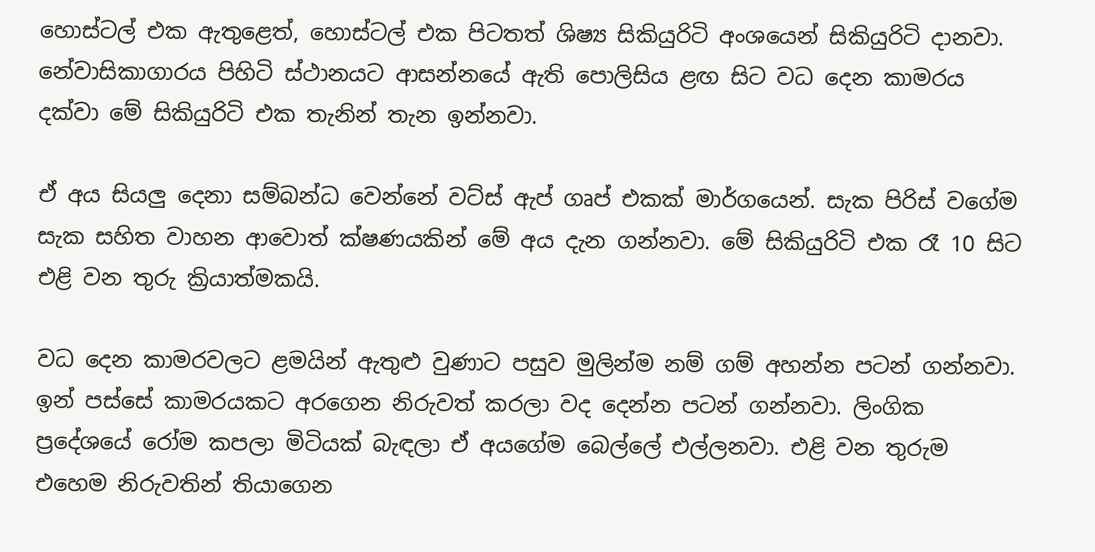හොස්ටල් එක ඇතුළෙත්, හොස්ටල් එක පිටතත් ශිෂ්‍ය සිකියුරිටි අංශයෙන් සිකියුරිටි දානවා. නේවාසිකාගාරය පිහිටි ස්ථානයට ආසන්නයේ ඇති පොලිසිය ළඟ සිට වධ දෙන කාමරය දක්වා මේ සිකියුරිටි එක තැනින් තැන ඉන්නවා.

ඒ අය සියලු දෙනා සම්බන්ධ වෙන්නේ වට්ස් ඇප් ගෘප් එකක් මාර්ගයෙන්. සැක පිරිස් වගේම සැක සහිත වාහන ආවොත් ක්ෂණයකින් මේ අය දැන ගන්නවා. මේ සිකියුරිටි එක රෑ 10 සිට එළි වන තුරු ක්‍රියාත්මකයි.

වධ දෙන කාමරවලට ළමයින් ඇතුළු වුණාට පසුව මුලින්ම නම් ගම් අහන්න පටන් ගන්නවා. ඉන් පස්සේ කාමරයකට අරගෙන නිරුවත් කරලා වද දෙන්න පටන් ගන්නවා. ලිංගික ප්‍රදේශයේ රෝම කපලා මිටියක් බැඳලා ඒ අයගේම බෙල්ලේ එල්ලනවා. එළි වන තුරුම එහෙම නිරුවතින් තියාගෙන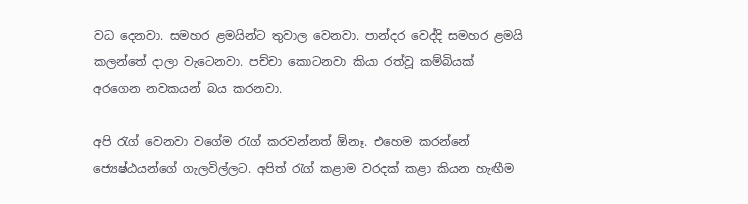වධ දෙනවා. සමහර ළමයින්ට තුවාල වෙනවා. පාන්දර වෙද්දි සමහර ළමයි කලන්තේ දාලා වැටෙනවා. පච්චා කොටනවා කියා රත්වූ කම්බියක් අරගෙන නවකයන් බය කරනවා.

අපි රැග් වෙනවා වගේම රැග් කරවන්නත් ඕනෑ. එහෙම කරන්නේ ජ්‍යෙෂ්ඨයන්ගේ ගැලවිල්ලට. අපිත් රැග් කළාම වරදක් කළා කියන හැඟීම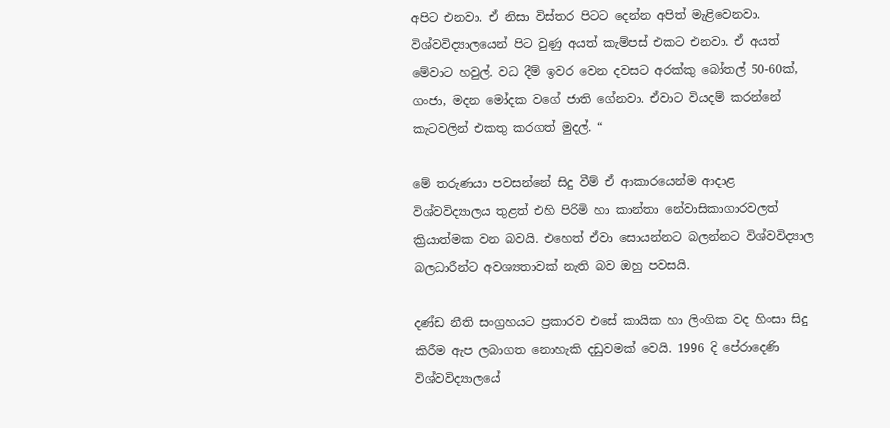අපිට එනවා. ඒ නිසා විස්තර පිටට දෙන්න අපිත් මැළිවෙනවා. විශ්වවිද්‍යාලයෙන් පිට වුණු අයත් කැම්පස් එකට එනවා. ඒ අයත් මේවාට හවුල්. වධ දීම් ඉවර වෙන දවසට අරක්කු බෝතල් 50-60ක්, ගංජා, මදන මෝදක වගේ ජාති ගේනවා. ඒවාට වියදම් කරන්නේ කැටවලින් එකතු කරගත් මුදල්. “

මේ තරුණයා පවසන්නේ සිදු වීම් ඒ ආකාරයෙන්ම ආදාළ විශ්වවිද්‍යාලය තුළත් එහි පිරිමි හා කාන්තා නේවාසිකාගාරවලත් ක්‍රියාත්මක වන බවයි. එහෙත් ඒවා සොයන්නට බලන්නට විශ්වවිද්‍යාල බලධාරීන්ට අවශ්‍යතාවක් නැති බව ඔහු පවසයි.

දණ්ඩ නීති සංග්‍රහයට ප්‍රකාරව එසේ කායික හා ලිංගික වද හිංසා සිදු කිරීම ඇප ලබාගත නොහැකි දඩුවමක් වෙයි. 1996 දි පේරාදෙණි විශ්වවිද්‍යාලයේ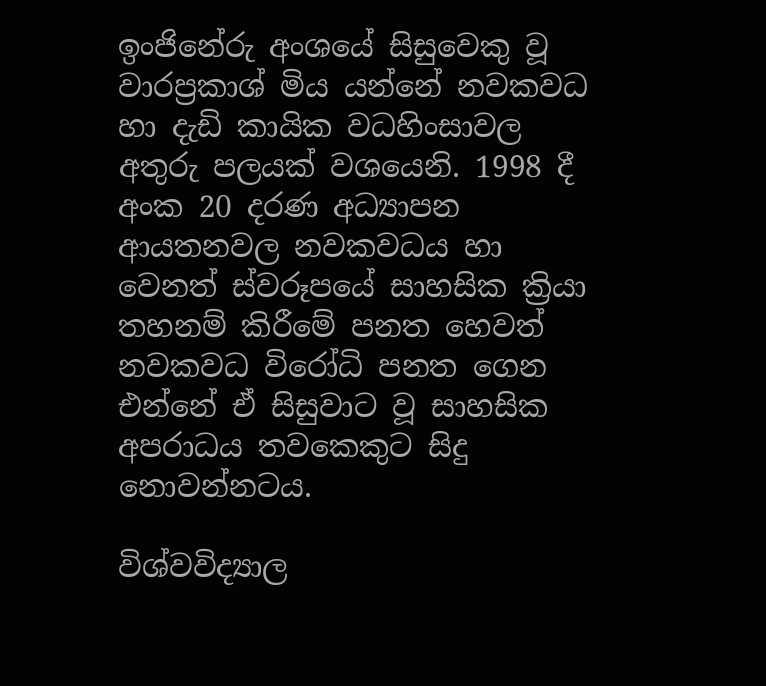ඉංජිනේරු අංශයේ සිසුවෙකු වූ වාරප්‍රකාශ් මිය යන්නේ නවකවධ හා දැඩි කායික වධහිංසාවල අතුරු පලයක් වශයෙනි. 1998 දී අංක 20 දරණ අධ්‍යාපන ආයතනවල නවකවධය හා වෙනත් ස්වරූපයේ සාහසික ක්‍රියා තහනම් කිරීමේ පනත හෙවත් නවකවධ විරෝධි පනත ගෙන එන්නේ ඒ සිසුවාට වූ සාහසික අපරාධය තවකෙකුට සිදු නොවන්නටය.

විශ්වවිද්‍යාල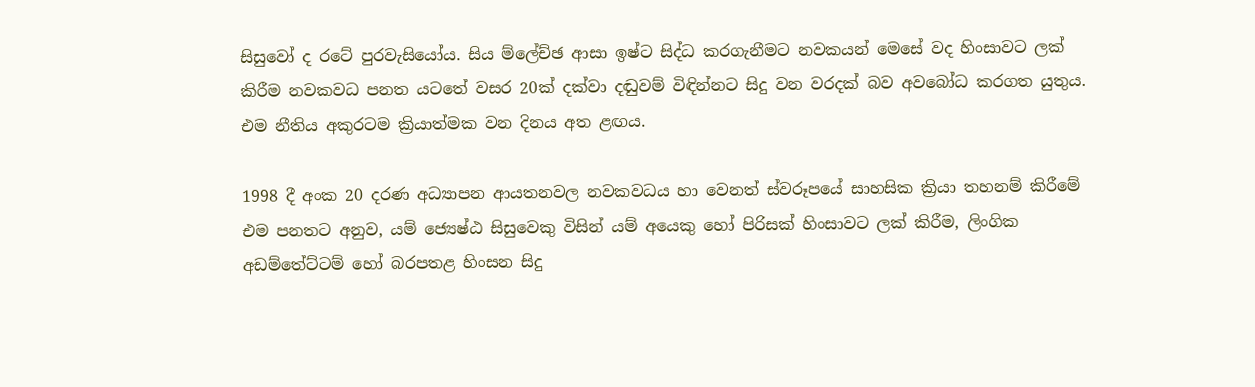සිසුවෝ ද රටේ පුරවැසියෝය. සිය ම්ලේච්ඡ ආසා ඉෂ්ට සිද්ධ කරගැනීමට නවකයන් මෙසේ වද හිංසාවට ලක් කිරීම නවකවධ පනත යටතේ වසර 20ක් දක්වා දඬුවම් විඳින්නට සිදු වන වරදක් බව අවබෝධ කරගත යුතුය. එම නීතිය අකුරටම ක්‍රියාත්මක වන දිනය අත ළඟය.

1998 දී අංක 20 දරණ අධ්‍යාපන ආයතනවල නවකවධය හා වෙනත් ස්වරූපයේ සාහසික ක්‍රියා තහනම් කිරීමේ එම පනතට අනුව, යම් ජ්‍යෙෂ්ඨ සිසුවෙකු විසින් යම් අයෙකු හෝ පිරිසක් හිංසාවට ලක් කිරීම, ලිංගික අඩම්තේට්ටම් හෝ බරපතළ හිංසන සිදු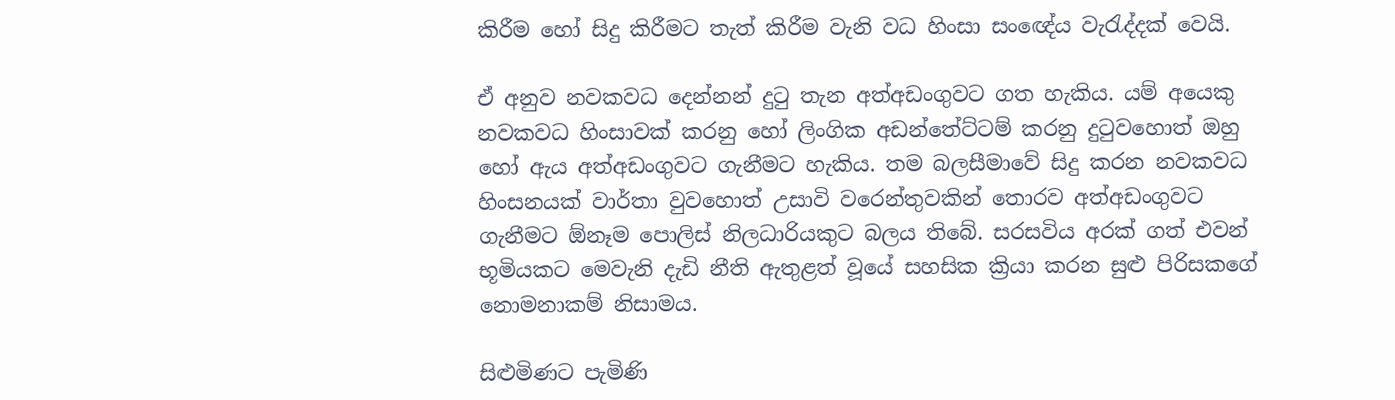කිරීම හෝ සිදු කිරීමට තැත් කිරීම වැනි වධ හිංසා සංඥේය වැරැද්දක් වෙයි.

ඒ අනුව නවකවධ දෙන්නන් දුටු තැන අත්අඩංගුවට ගත හැකිය. යම් අයෙකු නවකවධ හිංසාවක් කරනු හෝ ලිංගික අඩන්තේට්ටම් කරනු දුටුවහොත් ඔහු හෝ ඇය අත්අඩංගුවට ගැනීමට හැකිය. තම බලසීමාවේ සිදු කරන නවකවධ හිංසනයක් වාර්තා වුවහොත් උසාවි වරෙන්තුවකින් තොරව අත්අඩංගුවට ගැනීමට ඕනෑම පොලිස් නිලධාරියකුට බලය තිබේ. සරසවිය අරක් ගත් එවන් භූමියකට මෙවැනි දැඩි නීති ඇතුළත් වූයේ සහසික ක්‍රියා කරන සුළු පිරිසකගේ නොමනාකම් නිසාමය.

සිළුමිණට පැමිණි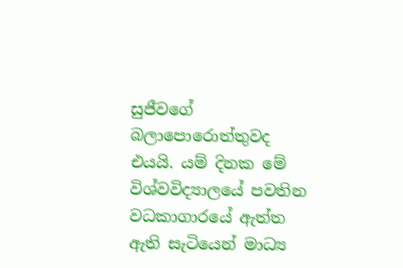සුජීවගේ බලාපොරොත්තුවද එයයි. යම් දිනක මේ විශ්වවිද්‍යාලයේ පවතින වධකාගාරයේ ඇත්ත ඇති සැටියෙන් මාධ්‍ය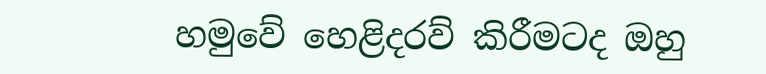හමුවේ හෙළිදරව් කිරීමටද ඔහු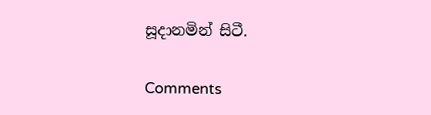සූදානමින් සිටී.

Comments